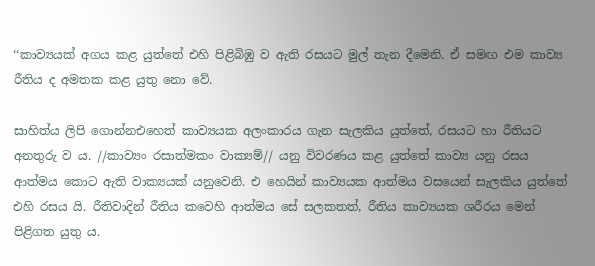‘‘කාව්‍යයක් අගය කළ යුත්තේ එහි පිළිබිඹු ව ඇති රසයට මුල් තැන දීමෙනි. ඒ සමඟ එම කාව්‍ය රීතිය ද අමතක කළ යුතු නො වේ.

සාහිත්ය ලිපි ගොන්නඑහෙත් කාව්‍යයක අලංකාරය ගැන සැලකිය යුත්තේ, රසයට හා රීතියට අනතුරු ව ය. //කාව්‍යං රසාත්මකං වාක්‍යම්// යනු විවරණය කළ යුත්තේ කාව්‍ය යනු රසය ආත්මය කොට ඇති වාක්‍යයක් යනුවෙනි. එ හෙයින් කාව්‍යයක ආත්මය වසයෙන් සැලකිය යුත්තේ එහි රසය යි. රීතිවාදින් රීතිය කවෙහි ආත්මය සේ සලකතත්, රීතිය කාව්‍යයක ශරීරය මෙන් පිළිගත යුතු ය.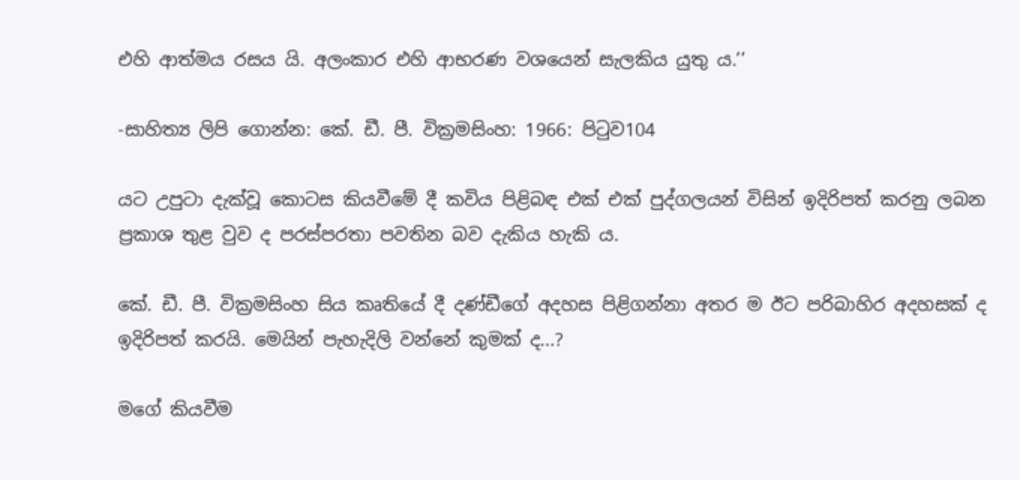එහි ආත්මය රසය යි. අලංකාර එහි ආභරණ වශයෙන් සැලකිය යුතු ය.’’

-සාහිත්‍ය ලිපි ගොන්න: කේ. ඩී. පී. වික්‍රමසිංහ: 1966: පිටුව104

යට උපුටා දැක්වූ කොටස කියවීමේ දී කවිය පිළිබඳ එක් එක් පුද්ගලයන් විසින් ඉදිරිපත් කරනු ලබන ප්‍රකාශ තුළ වුව ද පරස්පරතා පවතින බව දැකිය හැකි ය.

කේ. ඩී. පී. වික්‍රමසිංහ සිය කෘතියේ දී දණ්ඩීගේ අදහස පිළිගන්නා අතර ම ඊට පරිබාහිර අදහසක් ද ඉදිරිපත් කරයි. මෙයින් පැහැදිලි වන්නේ කුමක් ද...?

මගේ කියවීම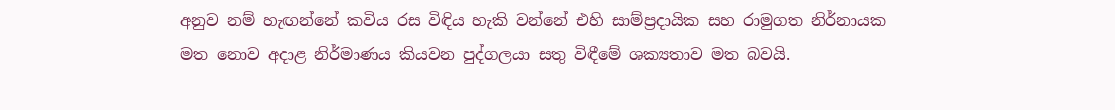අනුව නම් හැඟන්නේ කවිය රස විඳිය හැකි වන්නේ එහි සාම්ප්‍රදායික සහ රාමුගත නිර්නායක මත නොව අදාළ නිර්මාණය කියවන පුද්ගලයා සතු විඳීමේ ශක්‍යතාව මත බවයි.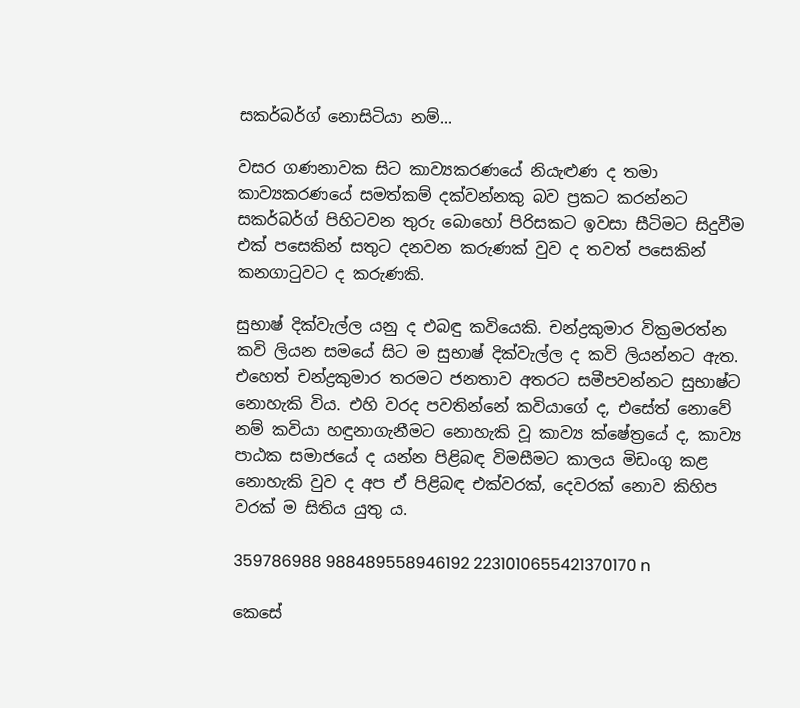සකර්බර්ග් නොසිටියා නම්...

වසර ගණනාවක සිට කාව්‍යකරණයේ නියැළුණ ද තමා කාව්‍යකරණයේ සමත්කම් දක්වන්නකු බව ප්‍රකට කරන්නට සකර්බර්ග් පිහිටවන තුරු බොහෝ පිරිසකට ඉවසා සීටිමට සිදුවීම එක් පසෙකින් සතුට දනවන කරුණක් වුව ද තවත් පසෙකින් කනගාටුවට ද කරුණකි.

සුභාෂ් දික්වැල්ල යනු ද එබඳු කවියෙකි. චන්ද්‍රකුමාර වික්‍රමරත්න කවි ලියන සමයේ සිට ම සුභාෂ් දික්වැල්ල ද කවි ලියන්නට ඇත. එහෙත් චන්ද්‍රකුමාර තරමට ජනතාව අතරට සමීපවන්නට සුභාෂ්ට නොහැකි විය. එහි වරද පවතින්නේ කවියාගේ ද, එසේත් නොවේ නම් කවියා හඳුනාගැනීමට නොහැකි වූ කාව්‍ය ක්ෂේත්‍රයේ ද, කාව්‍ය පාඨක සමාජයේ ද යන්න පිළිබඳ විමසීමට කාලය මිඩංගු කළ නොහැකි වුව ද අප ඒ පිළිබඳ එක්වරක්, දෙවරක් නොව කිහිප වරක් ම සිතිය යුතු ය.

359786988 988489558946192 2231010655421370170 n

කෙසේ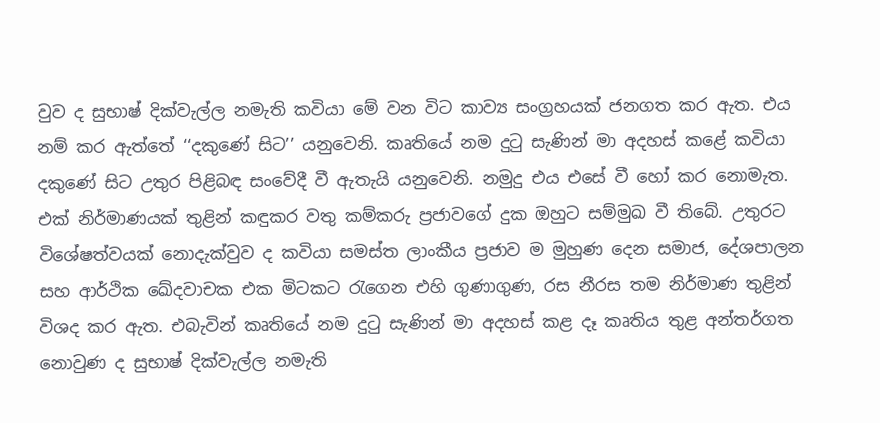වුව ද සුභාෂ් දික්වැල්ල නමැති කවියා මේ වන විට කාව්‍ය සංග්‍රහයක් ජනගත කර ඇත. එය නම් කර ඇත්තේ ‘‘දකුණේ සිට’’ යනුවෙනි. කෘතියේ නම දුටු සැණින් මා අදහස් කළේ කවියා දකුණේ සිට උතුර පිළිබඳ සංවේදී වී ඇතැයි යනුවෙනි. නමුදු එය එසේ වී හෝ කර නොමැත. එක් නිර්මාණයක් තුළින් කඳුකර වතු කම්කරු ප්‍රජාවගේ දුක ඔහුට සම්මුඛ වී තිබේ. උතුරට විශේෂත්වයක් නොදැක්වුව ද කවියා සමස්ත ලාංකීය ප්‍රජාව ම මුහුණ දෙන සමාජ, දේශපාලන සහ ආර්ථික ඛේදවාචක එක මිටකට රැගෙන එහි ගුණාගුණ, රස නීරස තම නිර්මාණ තුළින් විශද කර ඇත. එබැවින් කෘතියේ නම දුටු සැණින් මා අදහස් කළ දෑ කෘතිය තුළ අන්තර්ගත නොවුණ ද සුභාෂ් දික්වැල්ල නමැති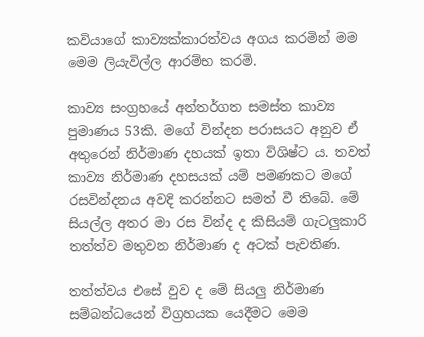කවියාගේ කාව්‍යක්කාරත්වය අගය කරමින් මම මෙම ලියැවිල්ල ආරම්භ කරමි.

කාව්‍ය සංග්‍රහයේ අන්තර්ගත සමස්ත කාව්‍ය පුමාණය 53කි. මගේ වින්දන පරාසයට අනුව ඒ අතුරෙන් නිර්මාණ දහයක් ඉතා විශිෂ්ට ය. තවත් කාව්‍ය නිර්මාණ දහසයක් යම් පමණකට මගේ රසවින්දනය අවදි කරන්නට සමත් වී තිබේ. මේ සියල්ල අතර මා රස වින්ද ද කිසියම් ගැටලුකාරි තත්ත්ව මතුවන නිර්මාණ ද අටක් පැවතිණ.

තත්ත්වය එසේ වුව ද මේ සියලු නිර්මාණ සම්බන්ධයෙන් විග්‍රහයක යෙදීමට මෙම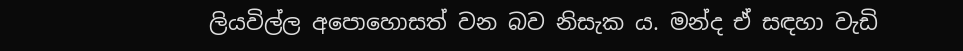ලියවිල්ල අපොහොසත් වන බව නිසැක ය. මන්ද ඒ සඳහා වැඩි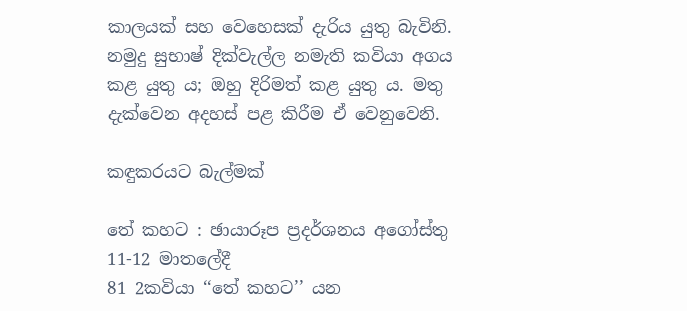කාලයක් සහ වෙහෙසක් දැරිය යුතු බැවිනි. නමුදු සුභාෂ් දික්වැල්ල නමැති කවියා අගය කළ යුතු ය; ඔහු දිරිමත් කළ යුතු ය. මතු දැක්වෙන අදහස් පළ කිරීම ඒ වෙනුවෙනි.

කඳුකරයට බැල්මක්

තේ කහට : ඡායාරූප ප්‍රදර්ශනය අගෝස්තු 11-12 මාතලේදී
81 2කවියා ‘‘තේ කහට’’ යන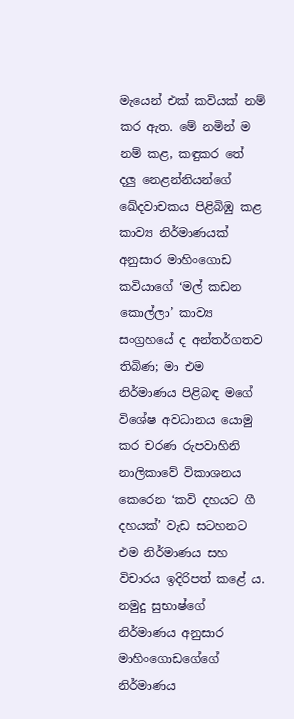මැයෙන් එක් කවියක් නම් කර ඇත. මේ නමින් ම නම් කළ, කඳුකර තේ දලු නෙළන්නියන්ගේ ඛේදවාචකය පිළිබිඹු කළ කාව්‍ය නිර්මාණයක් අනුසාර මාහිංගොඩ කවියාගේ ‘මල් කඩන කොල්ලා’ කාව්‍ය සංග්‍රහයේ ද අන්තර්ගතව තිබිණ; මා එම නිර්මාණය පිළිබඳ මගේ විශේෂ අවධානය යොමු කර චරණ රුපවාහිනි නාලිකාවේ විකාශනය කෙරෙන ‘කවි දහයට ගී දහයක්’ වැඩ සටහනට එම නිර්මාණය සහ විචාරය ඉදිරිපත් කළේ ය. නමුදු සුභාෂ්ගේ නිර්මාණය අනුසාර මාහිංගොඩගේගේ නිර්මාණය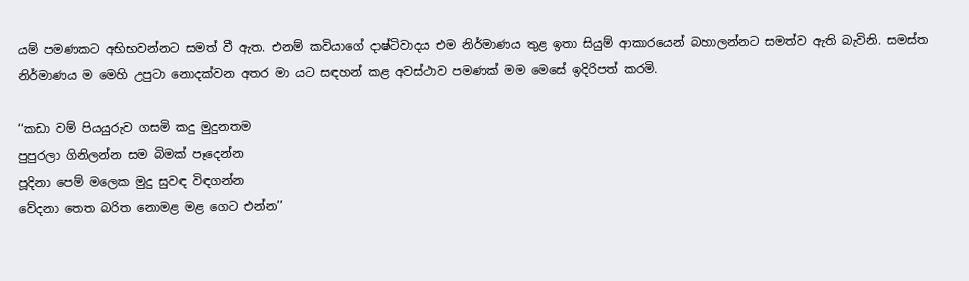යම් පමණකට අභිභවන්නට සමත් වී ඇත. එනම් කවියාගේ දාෂ්ටිවාදය එම නිර්මාණය තුළ ඉතා සියුම් ආකාරයෙන් බහාලන්නට සමත්ව ඇති බැවිනි. සමස්ත නිර්මාණය ම මෙහි උපුටා නොදක්වන අතර මා යට සඳහන් කළ අවස්ථාව පමණක් මම මෙසේ ඉදිරිපත් කරමි.

‘‘කඩා වම් පියයුරුව ගසමි කදු මුදුනතම
පුපුරලා ගිනිලන්න සම බිමක් පෑදෙන්න
පූදිනා පෙම් මලෙක මුදු සුවඳ විඳගන්න
වේදනා තෙත බරිත නොමළ මළ ගෙට එන්න’’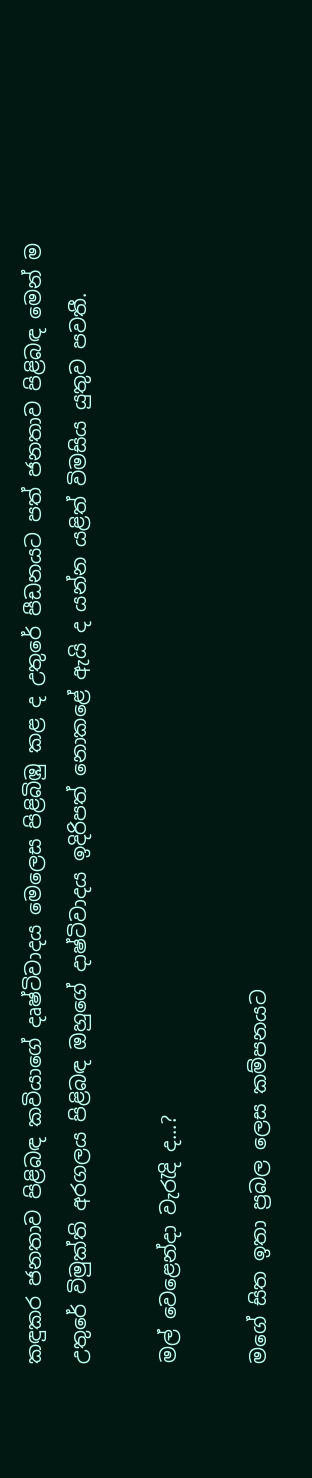කඳුකර ජනතාව පිළිබඳ කවියාගේ දෘෂ්ටිවාදය මෙලෙස පිළිබිඹු කළ ද උතුරේ පීඩනයට පත් ජනතාව පිළිබඳ මෙන් ම උතුරේ විමුක්ති අරගලය පිළිබඳ ඔහුගේ දාෂ්ටිවාදය ඉදිරිපත් නොකළේ ඇයි ද යන්න යළිත් විමසිය යුතුව පවතී.

මල් වෙළෙන්දා වැරැදි ද...?

මගේ සිත ඉතා ප්‍රබල ලෙස කම්පනයට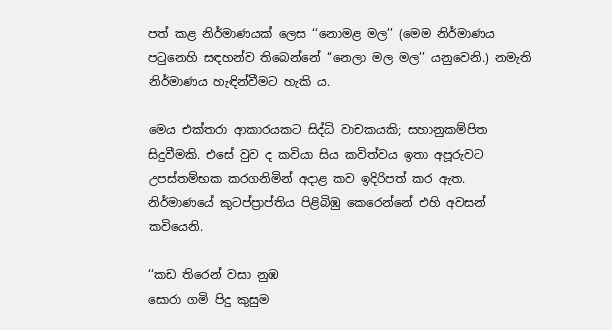පත් කළ නිර්මාණයක් ලෙස ‘‘නොමළ මල’’ (මෙම නිර්මාණය පටුනෙහි සඳහන්ව තිබෙන්නේ ‘‘නෙලා මල මල’’ යනුවෙනි.) නමැති නිර්මාණය හැඳින්වීමට හැකි ය.

මෙය එක්තරා ආකාරයකට සිද්ධි වාචකයකි; සහානුකම්පිත සිදුවීමකි. එසේ වුව ද කවියා සිය කවිත්වය ඉතා අපූරුවට උපස්තම්භක කරගනිමින් අදාළ කව ඉදිරිපත් කර ඇත. නිර්මාණයේ කුටප්ප්‍රාප්තිය පිළිබිඹු කෙරෙන්නේ එහි අවසන් කවියෙනි.

‘‘කඩ තිරෙන් වසා නුඹ
සොරා ගමි පිදු කුසුම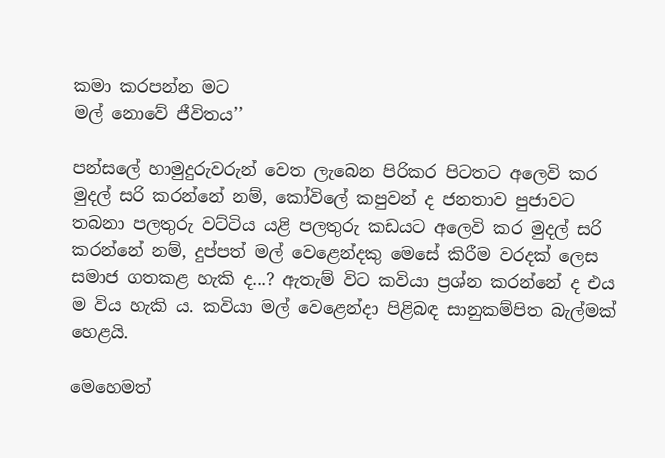කමා කරපන්න මට
මල් නොවේ ජීවිතය’’

පන්සලේ හාමුදුරුවරුන් වෙත ලැබෙන පිරිකර පිටතට අලෙවි කර මුදල් සරි කරන්නේ නම්, කෝවිලේ කපුවන් ද ජනතාව පුජාවට තබනා පලතුරු වට්ටිය යළි පලතුරු කඩයට අලෙවි කර මුදල් සරි කරන්නේ නම්, දුප්පත් මල් වෙළෙන්දකු මෙසේ කිරීම වරදක් ලෙස සමාජ ගතකළ හැකි ද...? ඇතැම් විට කවියා ප්‍රශ්න කරන්නේ ද එය ම විය හැකි ය. කවියා මල් වෙළෙන්දා පිළිබඳ සානුකම්පිත බැල්මක් හෙළයි.

මෙහෙමත්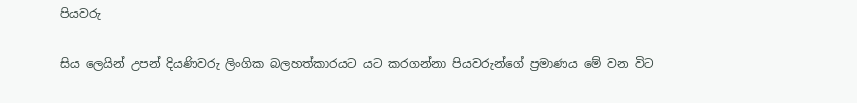පියවරු

සිය ලෙයින් උපන් දියණිවරු ලිංගික බලහත්කාරයට යට කරගන්නා පියවරුන්ගේ ප්‍රමාණය මේ වන විට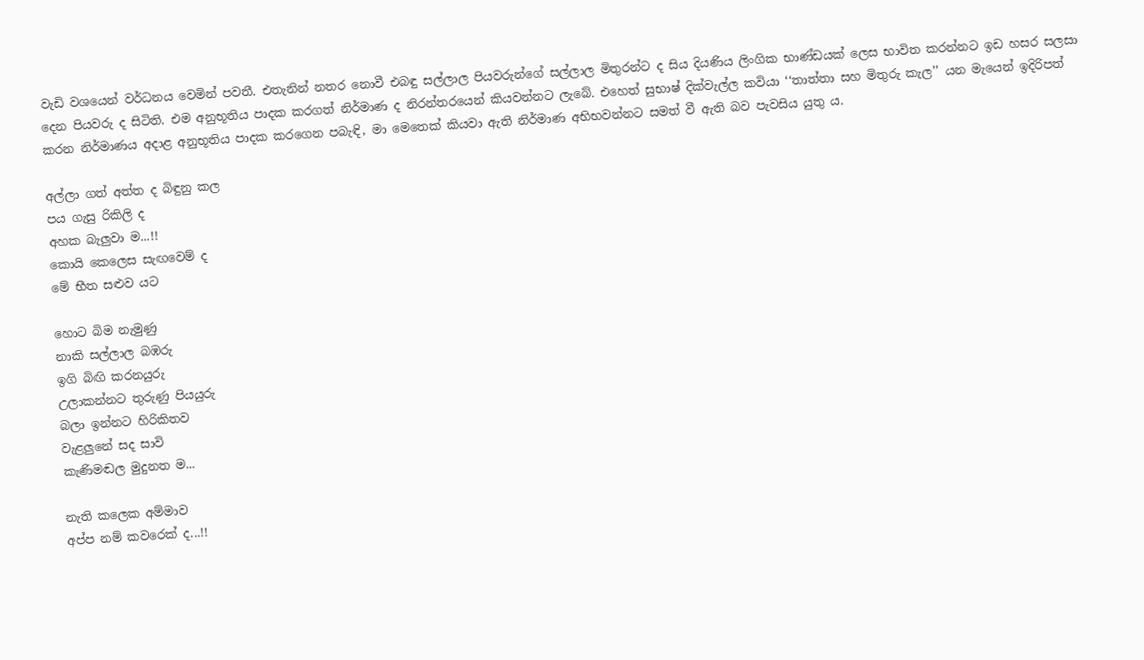වැඩි වශයෙන් වර්ධනය වෙමින් පවතී. එතැනින් නතර නොවී එබඳු සල්ලාල පියවරුන්ගේ සල්ලාල මිතුරන්ට ද සිය දියණිය ලිංගික භාණ්ඩයක් ලෙස භාවිත කරන්නට ඉඩ හසර සලසා දෙන පියවරු ද සිටිති. එම අනුභූතිය පාදක කරගත් නිර්මාණ ද නිරන්තරයෙන් කියවන්නට ලැබේ. එහෙත් සුභාෂ් දික්වැල්ල කවියා ‘‘තාත්තා සහ මිතුරු කැල’’ යන මැයෙන් ඉදිරිපත් කරන නිර්මාණය අදාළ අනුභූතිය පාදක කරගෙන පබැඳි, මා මෙතෙක් කියවා ඇති නිර්මාණ අභිභවන්නට සමත් වී ඇති බව පැවසිය යුතු ය.

අල්ලා ගත් අත්ත ද බිඳුනු කල
පය ගැසු රිකිලි ද
අහක බැලුවා ම...!!
කොයි කෙලෙස සැඟවෙම් ද
මේ භීත සළුව යට

හොට බිම නැමුණු
නාකි සල්ලාල බඹරු
ඉගි බිඟි කරනයුරු
උලාකන්නට තුරුණු පියයුරු
බලා ඉන්නට හිරිකිතව
වැළලුනේ සද සාවි
කැණිමඬල මුදුනත ම...

නැති කලෙක අම්මාව
අප්ප නම් කවරෙක් ද...!!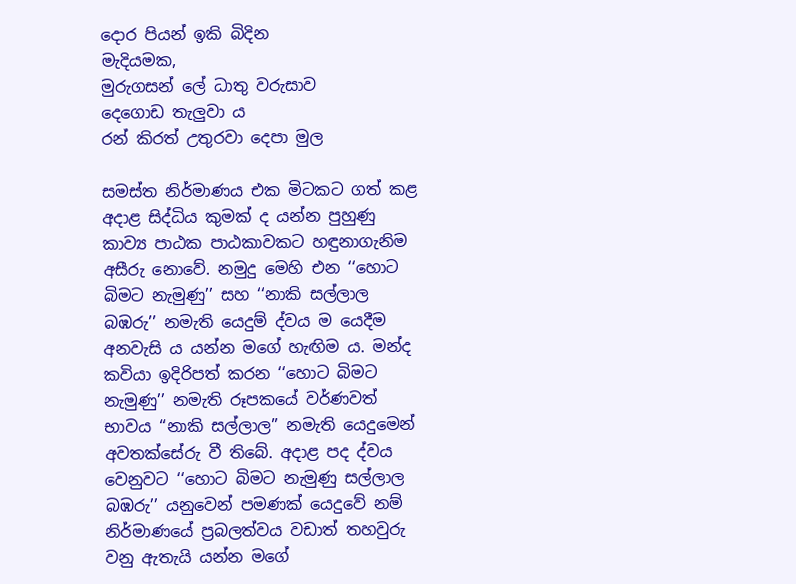දොර පියන් ඉකි බිදින
මැදියමක,
මුරුගසන් ලේ ධාතු වරුසාව
දෙගොඩ තැලුවා ය
රන් කිරත් උතුරවා දෙපා මුල

සමස්ත නිර්මාණය එක මිටකට ගත් කළ අදාළ සිද්ධිය කුමක් ද යන්න පුහුණු කාව්‍ය පාඨක පාඨකාවකට හඳුනාගැනිම අසීරු නොවේ. නමුදු මෙහි එන ‘‘හොට බිමට නැමුණු’’ සහ ‘‘නාකි සල්ලාල බඹරු’’ නමැති යෙදුම් ද්වය ම යෙදීම අනවැසි ය යන්න මගේ හැඟිම ය. මන්ද කවියා ඉදිරිපත් කරන ‘‘හොට බිමට නැමුණු’’ නමැති රූපකයේ වර්ණවත් භාවය ‘‘නාකි සල්ලාල’’ නමැති යෙදුමෙන් අවතක්සේරු වී තිබේ. අදාළ පද ද්වය වෙනුවට ‘‘හොට බිමට නැමුණු සල්ලාල බඹරු’’ යනුවෙන් පමණක් යෙදුවේ නම් නිර්මාණයේ ප්‍රබලත්වය වඩාත් තහවුරු වනු ඇතැයි යන්න මගේ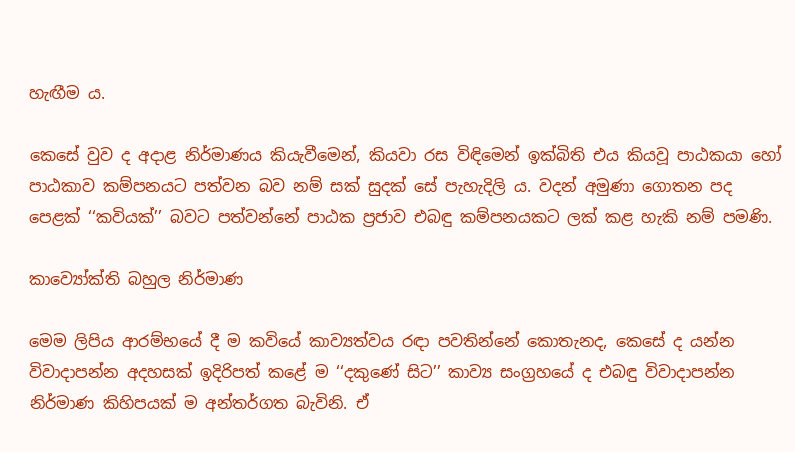හැඟීම ය.

කෙසේ වුව ද අදාළ නිර්මාණය කියැවීමෙන්, කියවා රස විඳිමෙන් ඉක්බිති එය කියවූ පාඨකයා හෝ පාඨකාව කම්පනයට පත්වන බව නම් සක් සුදක් සේ පැහැදිලි ය. වදන් අමුණා ගොතන පද පෙළක් ‘‘කවියක්’’ බවට පත්වන්නේ පාඨක ප්‍රජාව එබඳු කම්පනයකට ලක් කළ හැකි නම් පමණි.

කාව්‍යෝක්ති බහුල නිර්මාණ

මෙම ලිපිය ආරම්භයේ දී ම කවියේ කාව්‍යත්වය රඳා පවතින්නේ කොතැනද, කෙසේ ද යන්න විවාදාපන්න අදහසක් ඉදිරිපත් කළේ ම ‘‘දකුණේ සිට’’ කාව්‍ය සංග්‍රහයේ ද එබඳු විවාදාපන්න නිර්මාණ කිහිපයක් ම අන්තර්ගත බැවිනි. ඒ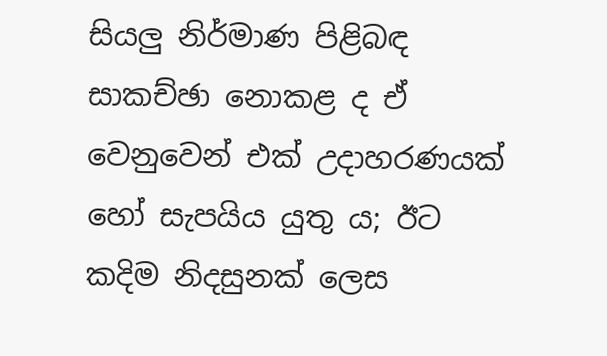සියලු නිර්මාණ පිළිබඳ සාකච්ඡා නොකළ ද ඒ වෙනුවෙන් එක් උදාහරණයක් හෝ සැපයිය යුතු ය; ඊට කදිම නිදසුනක් ලෙස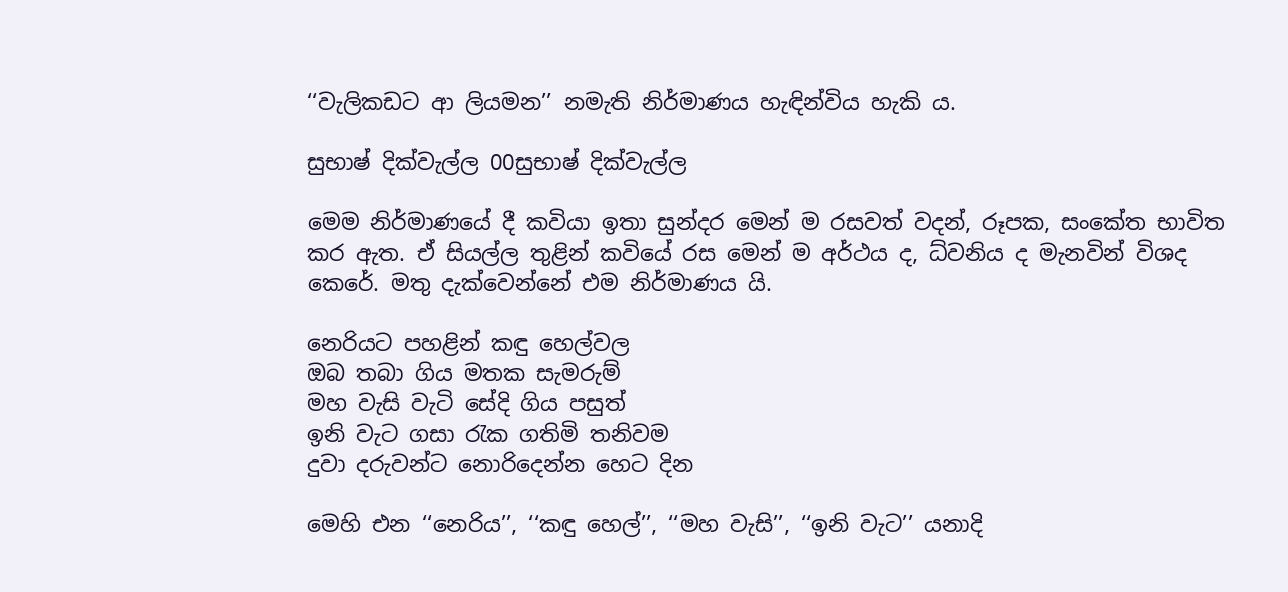‘‘වැලිකඩට ආ ලියමන’’ නමැති නිර්මාණය හැඳින්විය හැකි ය.

සුභාෂ් දික්වැල්ල 00සුභාෂ් දික්වැල්ල

මෙම නිර්මාණයේ දී කවියා ඉතා සුන්දර මෙන් ම රසවත් වදන්, රූපක, සංකේත භාවිත කර ඇත. ඒ සියල්ල තුළින් කවියේ රස මෙන් ම අර්ථය ද, ධ්වනිය ද මැනවින් විශද කෙරේ. මතු දැක්වෙන්නේ එම නිර්මාණය යි.

නෙරියට පහළින් කඳු හෙල්වල
ඔබ තබා ගිය මතක සැමරුම්
මහ වැසි වැටි සේදි ගිය පසුත්
ඉනි වැට ගසා රැක ගතිමි තනිවම
දුවා දරුවන්ට නොරිදෙන්න හෙට දින

මෙහි එන ‘‘නෙරිය’’, ‘‘කඳු හෙල්’’, ‘‘මහ වැසි’’, ‘‘ඉනි වැට’’ යනාදි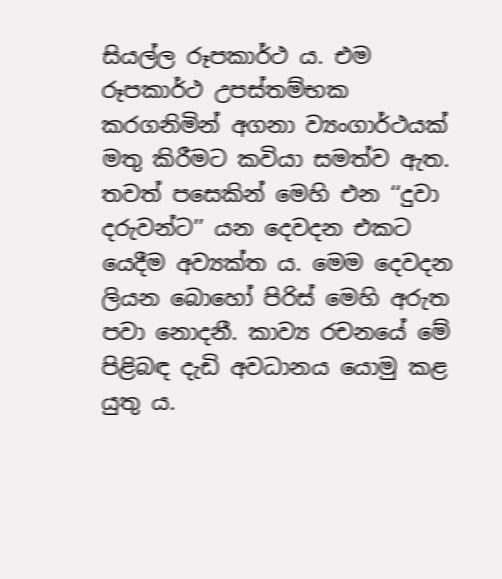සියල්ල රූපකාර්ථ ය. එම රූපකාර්ථ උපස්තම්භක කරගනිමින් අගනා ව්‍යංගාර්ථයක් මතු කිරීමට කවියා සමත්ව ඇත. තවත් පසෙකින් මෙහි එන ‘‘දුවා දරුවන්ට’’ යන දෙවදන එකට යෙදීම අව්‍යක්ත ය. මෙම දෙවදන ලියන බොහෝ පිරිස් මෙහි අරුත පවා නොදනී. කාව්‍ය රචනයේ මේ පිළිබඳ දැඩි අවධානය යොමු කළ යුතු ය.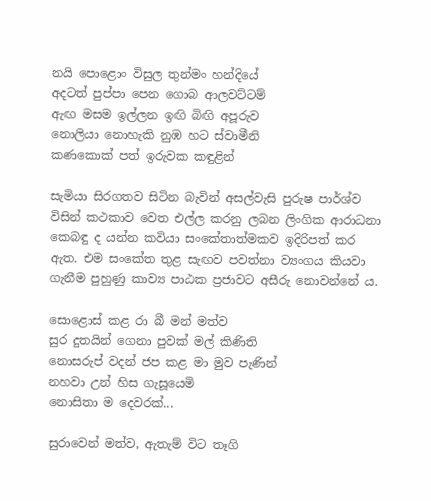නයි පොළොං විසුල තුන්මං හන්දියේ
අදටත් පුප්පා පෙන ගොබ ආලවට්ටම්
ඇඟ මසම ඉල්ලන ඉඟි බිඟි අපූරුව
නොලියා නොහැකි නුඹ හට ස්වාමීනි
කණකොක් පත් ඉරුවක කඳුළින්

සැමියා සිරගතව සිටින බැවින් අසල්වැසි පුරුෂ පාර්ශ්ව විසින් කථකාව වෙත එල්ල කරනු ලබන ලිංගික ආරාධනා කෙබඳු ද යන්න කවියා සංකේතාත්මකව ඉදිරිපත් කර ඇත. එම සංකේත තුළ සැඟව පවත්නා ව්‍යංගය කියවා ගැනීම පුහුණු කාව්‍ය පාඨක ප්‍රජාවට අසීරු නොවන්නේ ය.

සොළොස් කළ රා බී මන් මත්ව
සුර දුතයින් ගෙනා පුවක් මල් කිණිති
නොසරුප් වදන් ජප කළ මා මුව පැණින්
නහවා උන් හිස ගැසූයෙමි
නොසිතා ම දෙවරක්...

සුරාවෙන් මත්ව, ඇතැම් විට තෑගි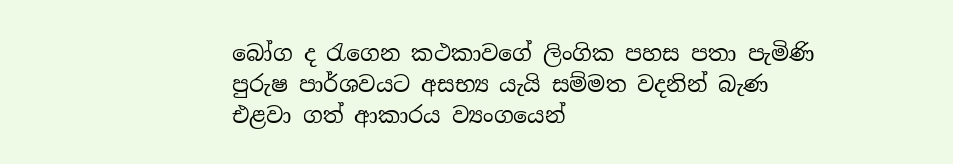බෝග ද රැගෙන කථකාවගේ ලිංගික පහස පතා පැමිණි පුරුෂ පාර්ශවයට අසභ්‍ය යැයි සම්මත වදනින් බැණ එළවා ගත් ආකාරය ව්‍යංගයෙන්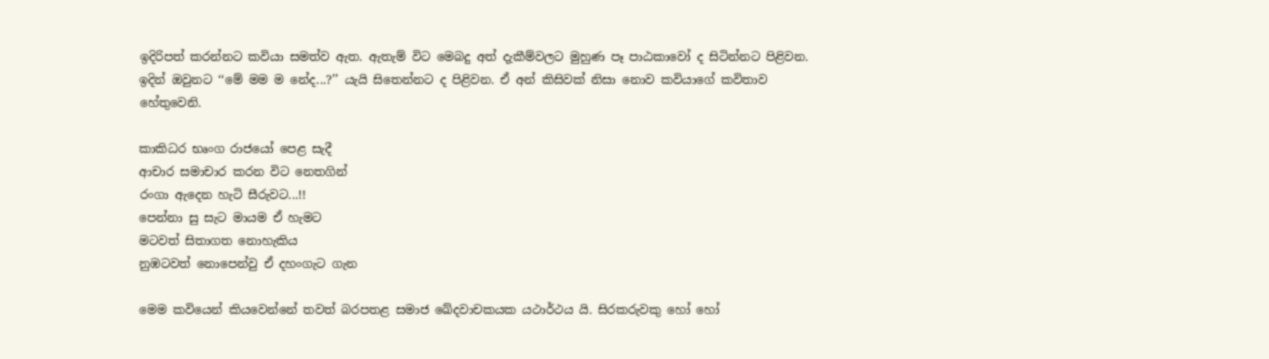ඉදිරිපත් කරන්නට කවියා සමත්ව ඇත. ඇතැම් විට මෙබදු අත් දැකීම්වලට මුහුණ පෑ පාඨකාවෝ ද සිටින්නට පිළිවන. ඉදින් ඔවුනට ‘‘මේ මම ම නේද...?’’ යැයි සිතෙන්නට ද පිළිවන. ඒ අන් කිසිවක් නිසා නොව කවියාගේ කවිතාව හේතුවෙනි.

කාකිධර භෘංග රාජයෝ පෙළ සැදී
ආචාර සමාචාර කරන විට නෙතගින්
රංගා ඇදෙන හැටි සීරුවට...!!
පෙන්නා සු සැට මායම ඒ හැමට
මටවත් සිතාගත නොහැකිය
නුඹටවත් නොපෙන්වු ඒ දහංගැට ගැන

මෙම කවියෙන් කියවෙන්නේ තවත් බරපතළ සමාජ ඛේදවාචකයක යථාර්ථය යි. සිරකරුවකු හෝ හෝ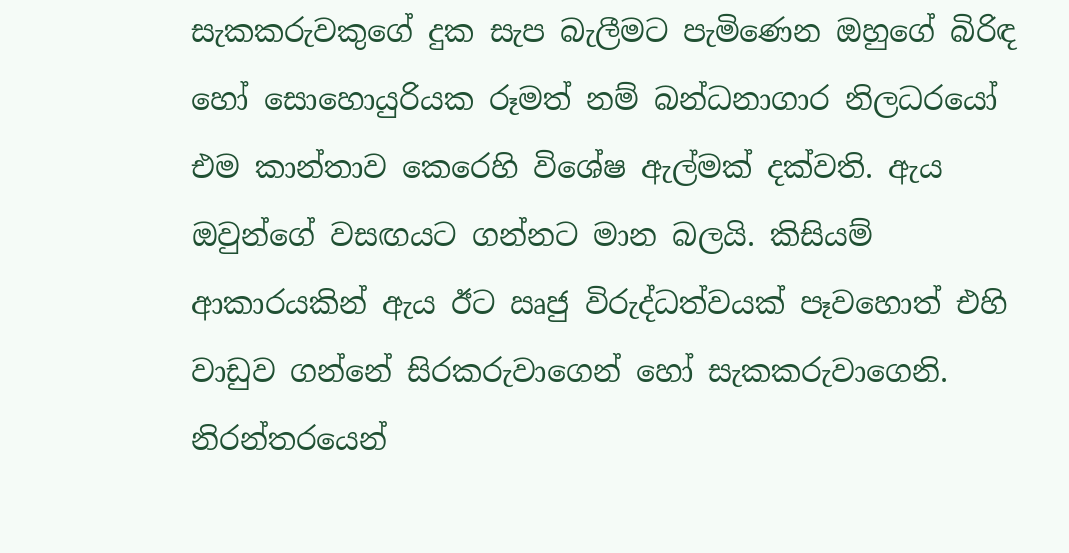සැකකරුවකුගේ දුක සැප බැලීමට පැමිණෙන ඔහුගේ බිරිඳ හෝ සොහොයුරියක රූමත් නම් බන්ධනාගාර නිලධරයෝ එම කාන්තාව කෙරෙහි විශේෂ ඇල්මක් දක්වති. ඇය ඔවුන්ගේ වසඟයට ගන්නට මාන බලයි. කිසියම් ආකාරයකින් ඇය ඊට ඍජු විරුද්ධත්වයක් පෑවහොත් එහි වාඩුව ගන්නේ සිරකරුවාගෙන් හෝ සැකකරුවාගෙනි. නිරන්තරයෙන්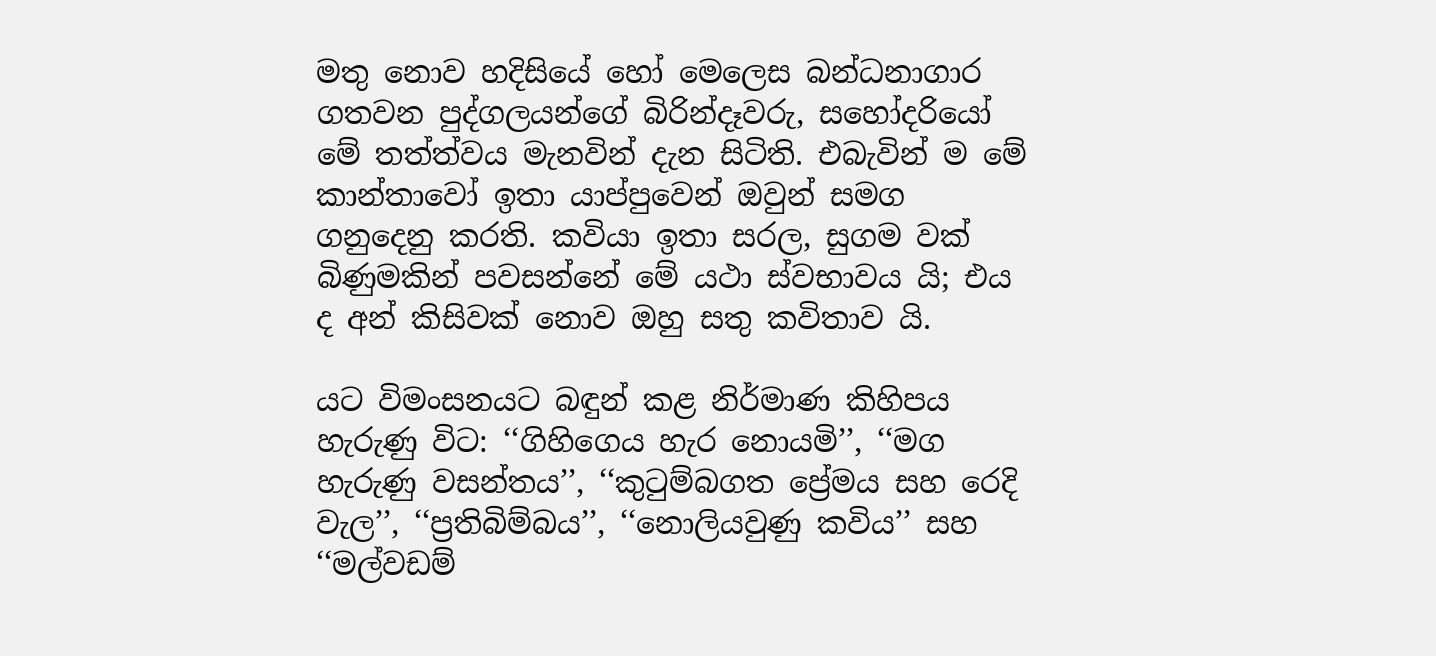මතු නොව හදිසියේ හෝ මෙලෙස බන්ධනාගාර ගතවන පුද්ගලයන්ගේ බිරින්දෑවරු, සහෝදරියෝ මේ තත්ත්වය මැනවින් දැන සිටිති. එබැවින් ම මේ කාන්තාවෝ ඉතා යාප්පුවෙන් ඔවුන් සමග ගනුදෙනු කරති. කවියා ඉතා සරල, සුගම වක් බිණුමකින් පවසන්නේ මේ යථා ස්වභාවය යි; එය ද අන් කිසිවක් නොව ඔහු සතු කවිතාව යි.

යට විමංසනයට බඳුන් කළ නිර්මාණ කිහිපය හැරුණු විට: ‘‘ගිහිගෙය හැර නොයමි’’, ‘‘මග හැරුණු වසන්තය’’, ‘‘කුටුම්බගත ප්‍රේමය සහ රෙදි වැල’’, ‘‘ප්‍රතිබිම්බය’’, ‘‘නොලියවුණු කවිය’’ සහ ‘‘මල්වඩම්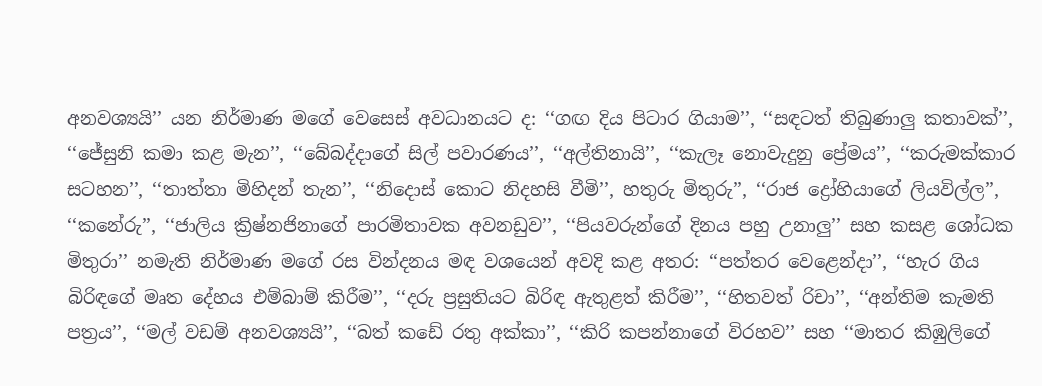අනවශ්‍යයි’’ යන නිර්මාණ මගේ වෙසෙස් අවධානයට ද: ‘‘ගඟ දිය පිටාර ගියාම’’, ‘‘සඳටත් තිබුණාලු කතාවක්’’, ‘‘ජේසුනි කමා කළ මැන’’, ‘‘බේබද්දාගේ සිල් පවාරණය’’, ‘‘අල්තිනායි’’, ‘‘කැලෑ නොවැදුනු ප්‍රේමය’’, ‘‘කරුමක්කාර සටහන’’, ‘‘තාත්තා මිහිදන් තැන’’, ‘‘නිදොස් කොට නිදහසි වීමි’’, හතුරු මිතුරු’’, ‘‘රාජ ද්‍රෝහියාගේ ලියවිල්ල’’, ‘‘කනේරු’’, ‘‘ජාලිය ක්‍රිෂ්නජිනාගේ පාරමිතාවක අවනඩුව’’, ‘‘පියවරුන්ගේ දිනය පහු උනාලු’’ සහ කසළ ශෝධක මිතුරා’’ නමැති නිර්මාණ මගේ රස වින්දනය මඳ වශයෙන් අවදි කළ අතර: ‘‘පත්තර වෙළෙන්දා’’, ‘‘හැර ගිය බිරිඳගේ මෘත දේහය එම්බාම් කිරීම’’, ‘‘දරු ප්‍රසුතියට බිරිඳ ඇතුළත් කිරීම’’, ‘‘හිතවත් රිචා’’, ‘‘අන්තිම කැමති පත්‍රය’’, ‘‘මල් වඩම් අනවශ්‍යයි’’, ‘‘බත් කඩේ රතු අක්කා’’, ‘‘කිරි කපන්නාගේ විරහව’’ සහ ‘‘මාතර කිඹුලිගේ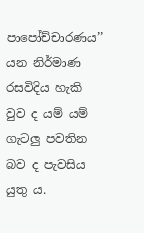පාපෝච්චාරණය’’ යන නිර්මාණ රසවිදිය හැකි වුව ද යම් යම් ගැටලු පවතින බව ද පැවසිය යුතු ය.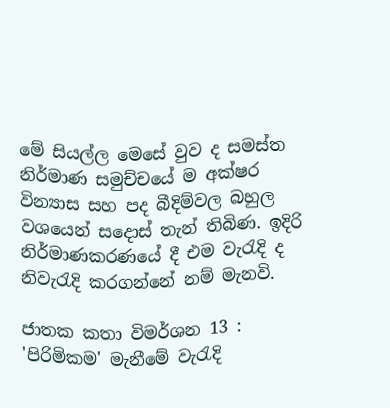මේ සියල්ල මෙසේ වුව ද සමස්ත නිර්මාණ සමුච්චයේ ම අක්ෂර වින්‍යාස සහ පද බීදිම්වල බහුල වශයෙන් සදොස් තැන් තිබිණ. ඉදිරි නිර්මාණකරණයේ දී එම වැරැදි ද නිවැරැදි කරගන්නේ නම් මැනවි.

ජාතක කතා විමර්ශන 13 : 'පිරිමිකම' මැනීමේ වැරැදි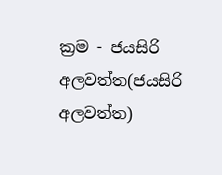ක්‍රම - ජයසිරි අලවත්ත(ජයසිරි අලවත්ත)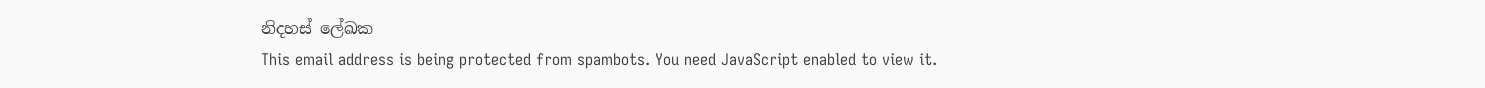නිදහස් ලේඛක
This email address is being protected from spambots. You need JavaScript enabled to view it.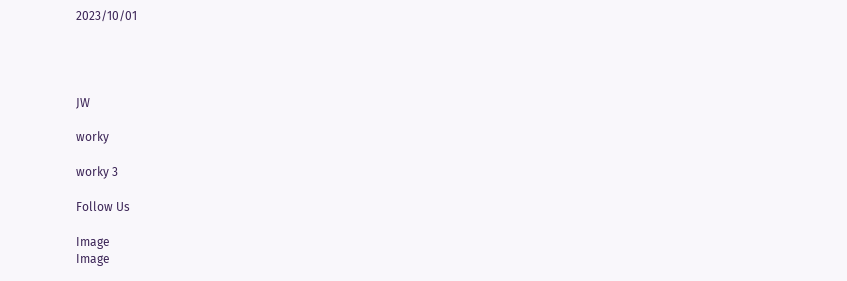2023/10/01




JW

worky

worky 3

Follow Us

Image
Image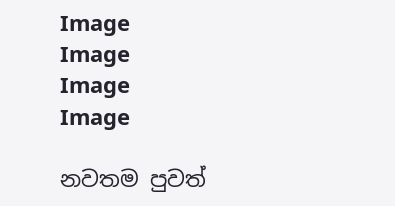Image
Image
Image
Image

නවතම පුවත්